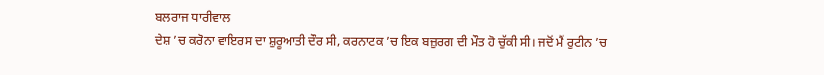ਬਲਰਾਜ ਧਾਰੀਵਾਲ
ਦੇਸ਼ ’ਚ ਕਰੋਨਾ ਵਾਇਰਸ ਦਾ ਸ਼ੁਰੂਆਤੀ ਦੌਰ ਸੀ, ਕਰਨਾਟਕ ’ਚ ਇਕ ਬਜ਼ੁਰਗ ਦੀ ਮੌਤ ਹੋ ਚੁੱਕੀ ਸੀ। ਜਦੋਂ ਮੈਂ ਰੁਟੀਨ ’ਚ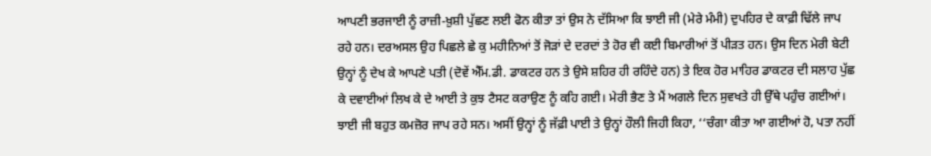ਆਪਣੀ ਭਰਜਾਈ ਨੂੰ ਰਾਜ਼ੀ-ਖ਼ੁਸ਼ੀ ਪੁੱਛਣ ਲਈ ਫੋਨ ਕੀਤਾ ਤਾਂ ਉਸ ਨੇ ਦੱਸਿਆ ਕਿ ਝਾਈ ਜੀ (ਮੇਰੇ ਮੰਮੀ) ਦੁਪਹਿਰ ਦੇ ਕਾਫ਼ੀ ਢਿੱਲੇ ਜਾਪ ਰਹੇ ਹਨ। ਦਰਅਸਲ ਉਹ ਪਿਛਲੇ ਛੇ ਕੁ ਮਹੀਨਿਆਂ ਤੋਂ ਜੋੜਾਂ ਦੇ ਦਰਦਾਂ ਤੇ ਹੋਰ ਵੀ ਕਈ ਬਿਮਾਰੀਆਂ ਤੋਂ ਪੀੜਤ ਹਨ। ਉਸ ਦਿਨ ਮੇਰੀ ਬੇਟੀ ਉਨ੍ਹਾਂ ਨੂੰ ਦੇਖ ਕੇ ਆਪਣੇ ਪਤੀ (ਦੋਵੇਂ ਐੱਮ.ਡੀ. ਡਾਕਟਰ ਹਨ ਤੇ ਉਸੇ ਸ਼ਹਿਰ ਹੀ ਰਹਿੰਦੇ ਹਨ) ਤੇ ਇਕ ਹੋਰ ਮਾਹਿਰ ਡਾਕਟਰ ਦੀ ਸਲਾਹ ਪੁੱਛ ਕੇ ਦਵਾਈਆਂ ਲਿਖ ਕੇ ਦੇ ਆਈ ਤੇ ਕੁਝ ਟੈਸਟ ਕਰਾਉਣ ਨੂੰ ਕਹਿ ਗਈ। ਮੇਰੀ ਭੈਣ ਤੇ ਮੈਂ ਅਗਲੇ ਦਿਨ ਸੁਵਖਤੇ ਹੀ ਉੱਥੇ ਪਹੁੰਚ ਗਈਆਂ। ਝਾਈ ਜੀ ਬਹੁਤ ਕਮਜ਼ੋਰ ਜਾਪ ਰਹੇ ਸਨ। ਅਸੀਂ ਉਨ੍ਹਾਂ ਨੂੰ ਜੱਫ਼ੀ ਪਾਈ ਤੇ ਉਨ੍ਹਾਂ ਹੌਲੀ ਜਿਹੀ ਕਿਹਾ, ‘‘ਚੰਗਾ ਕੀਤਾ ਆ ਗਈਆਂ ਹੋ, ਪਤਾ ਨਹੀਂ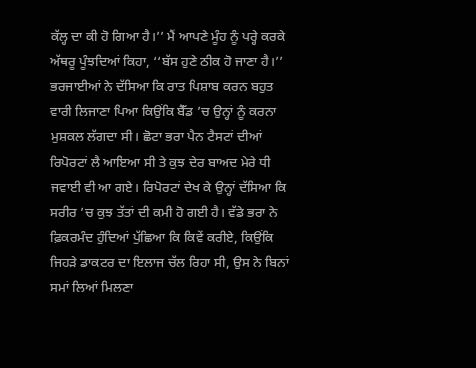ਕੱਲ੍ਹ ਦਾ ਕੀ ਹੋ ਗਿਆ ਹੈ।’’ ਮੈਂ ਆਪਣੇ ਮੂੰਹ ਨੂੰ ਪਰ੍ਹੇ ਕਰਕੇ ਅੱਥਰੂ ਪੂੰਝਦਿਆਂ ਕਿਹਾ, ‘‘ਬੱਸ ਹੁਣੇ ਠੀਕ ਹੋ ਜਾਣਾ ਹੈ।’’ ਭਰਜਾਈਆਂ ਨੇ ਦੱਸਿਆ ਕਿ ਰਾਤ ਪਿਸ਼ਾਬ ਕਰਨ ਬਹੁਤ ਵਾਰੀ ਲਿਜਾਣਾ ਪਿਆ ਕਿਉਂਕਿ ਬੈੱਡ ’ਚ ਉਨ੍ਹਾਂ ਨੂੰ ਕਰਨਾ ਮੁਸ਼ਕਲ ਲੱਗਦਾ ਸੀ। ਛੋਟਾ ਭਰਾ ਪੈਨ ਟੈਸਟਾਂ ਦੀਆਂ ਰਿਪੋਰਟਾਂ ਲੈ ਆਇਆ ਸੀ ਤੇ ਕੁਝ ਦੇਰ ਬਾਅਦ ਮੇਰੇ ਧੀ ਜਵਾਈ ਵੀ ਆ ਗਏ। ਰਿਪੋਰਟਾਂ ਦੇਖ ਕੇ ਉਨ੍ਹਾਂ ਦੱਸਿਆ ਕਿ ਸਰੀਰ ’ਚ ਕੁਝ ਤੱਤਾਂ ਦੀ ਕਮੀ ਹੋ ਗਈ ਹੈ। ਵੱਡੇ ਭਰਾ ਨੇ ਫ਼ਿਕਰਮੰਦ ਹੁੰਦਿਆਂ ਪੁੱਛਿਆ ਕਿ ਕਿਵੇਂ ਕਰੀਏ, ਕਿਉਂਕਿ ਜਿਹੜੇ ਡਾਕਟਰ ਦਾ ਇਲਾਜ ਚੱਲ ਰਿਹਾ ਸੀ, ਉਸ ਨੇ ਬਿਨਾਂ ਸਮਾਂ ਲਿਆਂ ਮਿਲਣਾ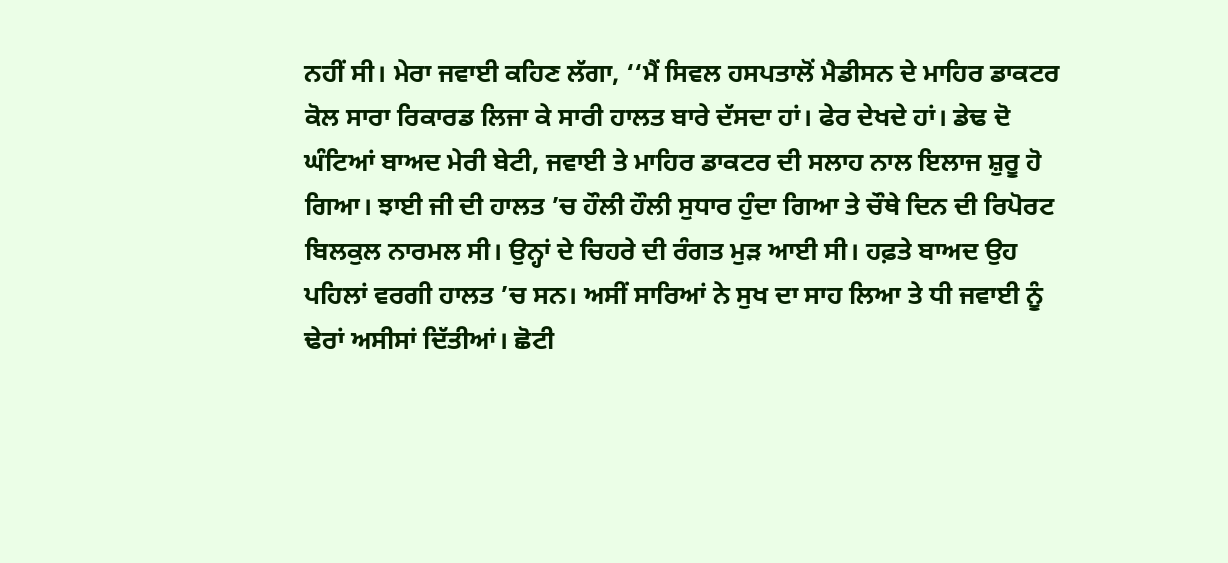ਨਹੀਂ ਸੀ। ਮੇਰਾ ਜਵਾਈ ਕਹਿਣ ਲੱਗਾ, ‘‘ਮੈਂ ਸਿਵਲ ਹਸਪਤਾਲੋਂ ਮੈਡੀਸਨ ਦੇ ਮਾਹਿਰ ਡਾਕਟਰ ਕੋਲ ਸਾਰਾ ਰਿਕਾਰਡ ਲਿਜਾ ਕੇ ਸਾਰੀ ਹਾਲਤ ਬਾਰੇ ਦੱਸਦਾ ਹਾਂ। ਫੇਰ ਦੇਖਦੇ ਹਾਂ। ਡੇਢ ਦੋ ਘੰਟਿਆਂ ਬਾਅਦ ਮੇਰੀ ਬੇਟੀ, ਜਵਾਈ ਤੇ ਮਾਹਿਰ ਡਾਕਟਰ ਦੀ ਸਲਾਹ ਨਾਲ ਇਲਾਜ ਸ਼ੁਰੂ ਹੋ ਗਿਆ। ਝਾਈ ਜੀ ਦੀ ਹਾਲਤ ’ਚ ਹੌਲੀ ਹੌਲੀ ਸੁਧਾਰ ਹੁੰਦਾ ਗਿਆ ਤੇ ਚੌਥੇ ਦਿਨ ਦੀ ਰਿਪੋਰਟ ਬਿਲਕੁਲ ਨਾਰਮਲ ਸੀ। ਉਨ੍ਹਾਂ ਦੇ ਚਿਹਰੇ ਦੀ ਰੰਗਤ ਮੁੜ ਆਈ ਸੀ। ਹਫ਼ਤੇ ਬਾਅਦ ਉਹ ਪਹਿਲਾਂ ਵਰਗੀ ਹਾਲਤ ’ਚ ਸਨ। ਅਸੀਂ ਸਾਰਿਆਂ ਨੇ ਸੁਖ ਦਾ ਸਾਹ ਲਿਆ ਤੇ ਧੀ ਜਵਾਈ ਨੂੰ ਢੇਰਾਂ ਅਸੀਸਾਂ ਦਿੱਤੀਆਂ। ਛੋਟੀ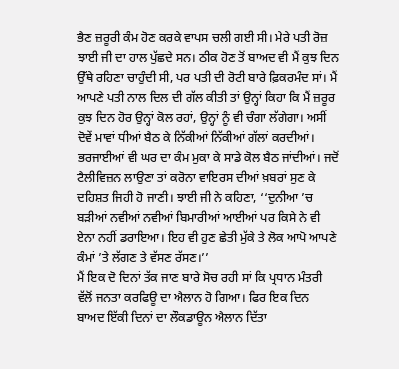ਭੈਣ ਜ਼ਰੂਰੀ ਕੰਮ ਹੋਣ ਕਰਕੇ ਵਾਪਸ ਚਲੀ ਗਈ ਸੀ। ਮੇਰੇ ਪਤੀ ਰੋਜ਼ ਝਾਈ ਜੀ ਦਾ ਹਾਲ ਪੁੱਛਦੇ ਸਨ। ਠੀਕ ਹੋਣ ਤੋਂ ਬਾਅਦ ਵੀ ਮੈਂ ਕੁਝ ਦਿਨ ਉੱਥੇ ਰਹਿਣਾ ਚਾਹੁੰਦੀ ਸੀ, ਪਰ ਪਤੀ ਦੀ ਰੋਟੀ ਬਾਰੇ ਫ਼ਿਕਰਮੰਦ ਸਾਂ। ਮੈਂ ਆਪਣੇ ਪਤੀ ਨਾਲ ਦਿਲ ਦੀ ਗੱਲ ਕੀਤੀ ਤਾਂ ਉਨ੍ਹਾਂ ਕਿਹਾ ਕਿ ਮੈਂ ਜ਼ਰੂਰ ਕੁਝ ਦਿਨ ਹੋਰ ਉਨ੍ਹਾਂ ਕੋਲ ਰਹਾਂ, ਉਨ੍ਹਾਂ ਨੂੰ ਵੀ ਚੰਗਾ ਲੱਗੇਗਾ। ਅਸੀਂ ਦੋਵੇਂ ਮਾਵਾਂ ਧੀਆਂ ਬੈਠ ਕੇ ਨਿੱਕੀਆਂ ਨਿੱਕੀਆਂ ਗੱਲਾਂ ਕਰਦੀਆਂ। ਭਰਜਾਈਆਂ ਵੀ ਘਰ ਦਾ ਕੰਮ ਮੁਕਾ ਕੇ ਸਾਡੇ ਕੋਲ ਬੈਠ ਜਾਂਦੀਆਂ। ਜਦੋਂ ਟੈਲੀਵਿਜ਼ਨ ਲਾਉਣਾ ਤਾਂ ਕਰੋਨਾ ਵਾਇਰਸ ਦੀਆਂ ਖ਼ਬਰਾਂ ਸੁਣ ਕੇ ਦਹਿਸ਼ਤ ਜਿਹੀ ਹੋ ਜਾਣੀ। ਝਾਈ ਜੀ ਨੇ ਕਹਿਣਾ, ‘‘ਦੁਨੀਆ ’ਚ ਬੜੀਆਂ ਨਵੀਆਂ ਨਵੀਆਂ ਬਿਮਾਰੀਆਂ ਆਈਆਂ ਪਰ ਕਿਸੇ ਨੇ ਵੀ ਏਨਾ ਨਹੀਂ ਡਰਾਇਆ। ਇਹ ਵੀ ਹੁਣ ਛੇਤੀ ਮੁੱਕੇ ਤੇ ਲੋਕ ਆਪੋ ਆਪਣੇ ਕੰਮਾਂ ’ਤੇ ਲੱਗਣ ਤੇ ਵੱਸਣ ਰੱਸਣ।’’
ਮੈਂ ਇਕ ਦੋ ਦਿਨਾਂ ਤੱਕ ਜਾਣ ਬਾਰੇ ਸੋਚ ਰਹੀ ਸਾਂ ਕਿ ਪ੍ਰਧਾਨ ਮੰਤਰੀ ਵੱਲੋਂ ਜਨਤਾ ਕਰਫਿਊ ਦਾ ਐਲਾਨ ਹੋ ਗਿਆ। ਫਿਰ ਇਕ ਦਿਨ ਬਾਅਦ ਇੱਕੀ ਦਿਨਾਂ ਦਾ ਲੌਕਡਾਊਨ ਐਲਾਨ ਦਿੱਤਾ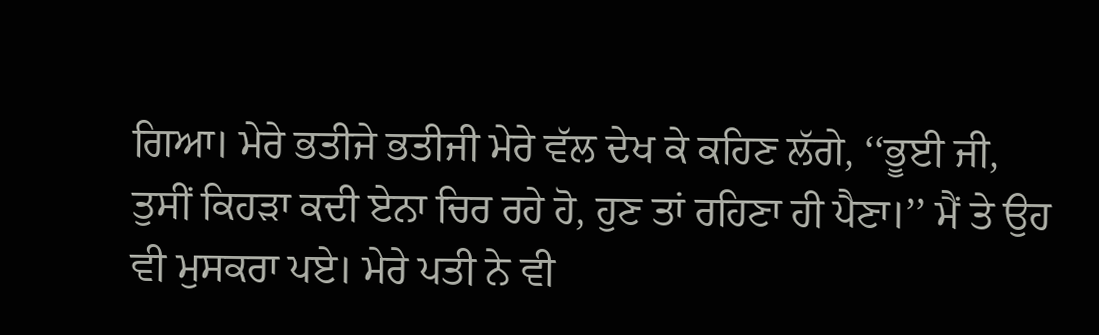ਗਿਆ। ਮੇਰੇ ਭਤੀਜੇ ਭਤੀਜੀ ਮੇਰੇ ਵੱਲ ਦੇਖ ਕੇ ਕਹਿਣ ਲੱਗੇ, ‘‘ਭੂਈ ਜੀ, ਤੁਸੀਂ ਕਿਹੜਾ ਕਦੀ ਏਨਾ ਚਿਰ ਰਹੇ ਹੋ, ਹੁਣ ਤਾਂ ਰਹਿਣਾ ਹੀ ਪੈਣਾ।’’ ਮੈਂ ਤੇ ਉਹ ਵੀ ਮੁਸਕਰਾ ਪਏ। ਮੇਰੇ ਪਤੀ ਨੇ ਵੀ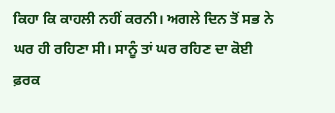ਕਿਹਾ ਕਿ ਕਾਹਲੀ ਨਹੀਂ ਕਰਨੀ। ਅਗਲੇ ਦਿਨ ਤੋਂ ਸਭ ਨੇ ਘਰ ਹੀ ਰਹਿਣਾ ਸੀ। ਸਾਨੂੰ ਤਾਂ ਘਰ ਰਹਿਣ ਦਾ ਕੋਈ ਫ਼ਰਕ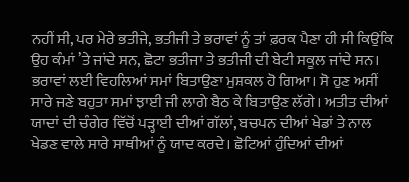ਨਹੀਂ ਸੀ, ਪਰ ਮੇਰੇ ਭਤੀਜੇ, ਭਤੀਜੀ ਤੇ ਭਰਾਵਾਂ ਨੂੰ ਤਾਂ ਫ਼ਰਕ ਪੈਣਾ ਹੀ ਸੀ ਕਿਉਂਕਿ ਉਹ ਕੰਮਾਂ ’ਤੇ ਜਾਂਦੇ ਸਨ, ਛੋਟਾ ਭਤੀਜਾ ਤੇ ਭਤੀਜੀ ਦੀ ਬੇਟੀ ਸਕੂਲ ਜਾਂਦੇ ਸਨ। ਭਰਾਵਾਂ ਲਈ ਵਿਹਲਿਆਂ ਸਮਾਂ ਬਿਤਾਉਣਾ ਮੁਸ਼ਕਲ ਹੋ ਗਿਆ। ਸੋ ਹੁਣ ਅਸੀਂ ਸਾਰੇ ਜਣੇ ਬਹੁਤਾ ਸਮਾਂ ਝਾਈ ਜੀ ਲਾਗੇ ਬੈਠ ਕੇ ਬਿਤਾਉਣ ਲੱਗੇ। ਅਤੀਤ ਦੀਆਂ ਯਾਦਾਂ ਦੀ ਚੰਗੇਰ ਵਿੱਚੋਂ ਪੜ੍ਹਾਈ ਦੀਆਂ ਗੱਲਾਂ, ਬਚਪਨ ਦੀਆਂ ਖੇਡਾਂ ਤੇ ਨਾਲ ਖੇਡਣ ਵਾਲੇ ਸਾਰੇ ਸਾਥੀਆਂ ਨੂੰ ਯਾਦ ਕਰਦੇ। ਛੋਟਿਆਂ ਹੁੰਦਿਆਂ ਦੀਆਂ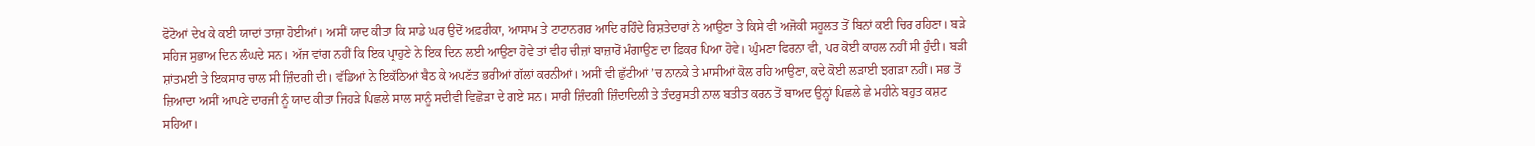ਫੋਟੋਆਂ ਦੇਖ ਕੇ ਕਈ ਯਾਦਾਂ ਤਾਜ਼ਾ ਹੋਈਆਂ। ਅਸੀਂ ਯਾਦ ਕੀਤਾ ਕਿ ਸਾਡੇ ਘਰ ਉਦੋਂ ਅਫ਼ਰੀਕਾ, ਆਸਾਮ ਤੇ ਟਾਟਾਨਗਰ ਆਦਿ ਰਹਿੰਦੇ ਰਿਸ਼ਤੇਦਾਰਾਂ ਨੇ ਆਉਣਾ ਤੇ ਕਿਸੇ ਵੀ ਅਜੋਕੀ ਸਹੂਲਤ ਤੋਂ ਬਿਨਾਂ ਕਈ ਚਿਰ ਰਹਿਣਾ। ਬੜੇ ਸਹਿਜ ਸੁਭਾਅ ਦਿਨ ਲੰਘਦੇ ਸਨ। ਅੱਜ ਵਾਂਗ ਨਹੀਂ ਕਿ ਇਕ ਪ੍ਰਾਹੁਣੇ ਨੇ ਇਕ ਦਿਨ ਲਈ ਆਉਣਾ ਹੋਵੇ ਤਾਂ ਵੀਹ ਚੀਜ਼ਾਂ ਬਾਜ਼ਾਰੋਂ ਮੰਗਾਉਣ ਦਾ ਫ਼ਿਕਰ ਪਿਆ ਹੋਵੇ। ਘੁੰਮਣਾ ਫਿਰਨਾ ਵੀ, ਪਰ ਕੋਈ ਕਾਹਲ ਨਹੀਂ ਸੀ ਹੁੰਦੀ। ਬੜੀ ਸ਼ਾਂਤਮਈ ਤੇ ਇਕਸਾਰ ਚਾਲ ਸੀ ਜ਼ਿੰਦਗੀ ਦੀ। ਵੱਡਿਆਂ ਨੇ ਇਕੱਠਿਆਂ ਬੈਠ ਕੇ ਅਪਣੱਤ ਭਰੀਆਂ ਗੱਲਾਂ ਕਰਨੀਆਂ। ਅਸੀਂ ਵੀ ਛੁੱਟੀਆਂ ’ਚ ਨਾਨਕੇ ਤੇ ਮਾਸੀਆਂ ਕੋਲ ਰਹਿ ਆਉਣਾ, ਕਦੇ ਕੋਈ ਲੜਾਈ ਝਗੜਾ ਨਹੀਂ। ਸਭ ਤੋਂ ਜ਼ਿਆਦਾ ਅਸੀਂ ਆਪਣੇ ਦਾਰਜੀ ਨੂੰ ਯਾਦ ਕੀਤਾ ਜਿਹੜੇ ਪਿਛਲੇ ਸਾਲ ਸਾਨੂੰ ਸਦੀਵੀ ਵਿਛੋੜਾ ਦੇ ਗਏ ਸਨ। ਸਾਰੀ ਜ਼ਿੰਦਗੀ ਜ਼ਿੰਦਾਦਿਲੀ ਤੇ ਤੰਦਰੁਸਤੀ ਨਾਲ ਬਤੀਤ ਕਰਨ ਤੋਂ ਬਾਅਦ ਉਨ੍ਹਾਂ ਪਿਛਲੇ ਛੇ ਮਹੀਨੇ ਬਹੁਤ ਕਸ਼ਟ ਸਹਿਆ।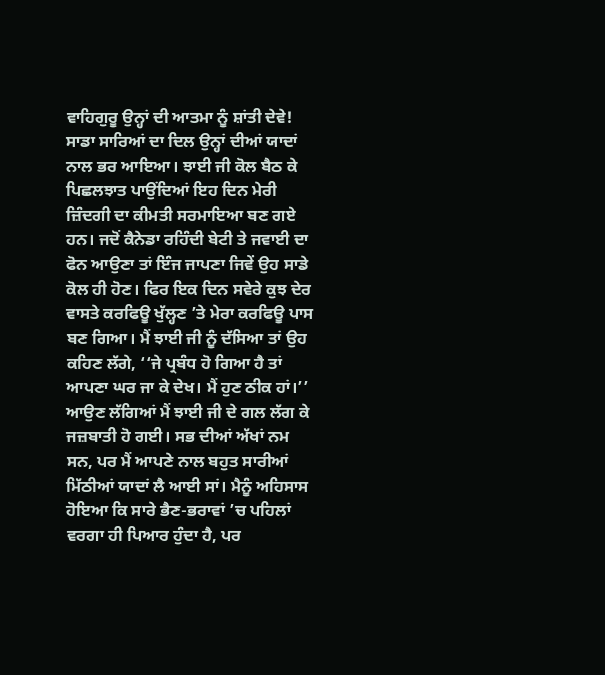ਵਾਹਿਗੁਰੂ ਉਨ੍ਹਾਂ ਦੀ ਆਤਮਾ ਨੂੰ ਸ਼ਾਂਤੀ ਦੇਵੇ! ਸਾਡਾ ਸਾਰਿਆਂ ਦਾ ਦਿਲ ਉਨ੍ਹਾਂ ਦੀਆਂ ਯਾਦਾਂ ਨਾਲ ਭਰ ਆਇਆ। ਝਾਈ ਜੀ ਕੋਲ ਬੈਠ ਕੇ ਪਿਛਲਝਾਤ ਪਾਉਂਦਿਆਂ ਇਹ ਦਿਨ ਮੇਰੀ ਜ਼ਿੰਦਗੀ ਦਾ ਕੀਮਤੀ ਸਰਮਾਇਆ ਬਣ ਗਏ ਹਨ। ਜਦੋਂ ਕੈਨੇਡਾ ਰਹਿੰਦੀ ਬੇਟੀ ਤੇ ਜਵਾਈ ਦਾ ਫੋਨ ਆਉਣਾ ਤਾਂ ਇੰਜ ਜਾਪਣਾ ਜਿਵੇਂ ਉਹ ਸਾਡੇ ਕੋਲ ਹੀ ਹੋਣ। ਫਿਰ ਇਕ ਦਿਨ ਸਵੇਰੇ ਕੁਝ ਦੇਰ ਵਾਸਤੇ ਕਰਫਿਊ ਖੁੱਲ੍ਹਣ ’ਤੇ ਮੇਰਾ ਕਰਫਿਊ ਪਾਸ ਬਣ ਗਿਆ। ਮੈਂ ਝਾਈ ਜੀ ਨੂੰ ਦੱਸਿਆ ਤਾਂ ਉਹ ਕਹਿਣ ਲੱਗੇ, ‘‘ਜੇ ਪ੍ਰਬੰਧ ਹੋ ਗਿਆ ਹੈ ਤਾਂ ਆਪਣਾ ਘਰ ਜਾ ਕੇ ਦੇਖ। ਮੈਂ ਹੁਣ ਠੀਕ ਹਾਂ।’’ ਆਉਣ ਲੱਗਿਆਂ ਮੈਂ ਝਾਈ ਜੀ ਦੇ ਗਲ ਲੱਗ ਕੇ ਜਜ਼ਬਾਤੀ ਹੋ ਗਈ। ਸਭ ਦੀਆਂ ਅੱਖਾਂ ਨਮ ਸਨ, ਪਰ ਮੈਂ ਆਪਣੇ ਨਾਲ ਬਹੁਤ ਸਾਰੀਆਂ ਮਿੱਠੀਆਂ ਯਾਦਾਂ ਲੈ ਆਈ ਸਾਂ। ਮੈਨੂੰ ਅਹਿਸਾਸ ਹੋਇਆ ਕਿ ਸਾਰੇ ਭੈਣ-ਭਰਾਵਾਂ ’ਚ ਪਹਿਲਾਂ ਵਰਗਾ ਹੀ ਪਿਆਰ ਹੁੰਦਾ ਹੈ, ਪਰ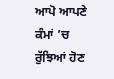ਆਪੋ ਆਪਣੇ ਕੰਮਾਂ ’ਚ ਰੁੱਝਿਆਂ ਹੋਣ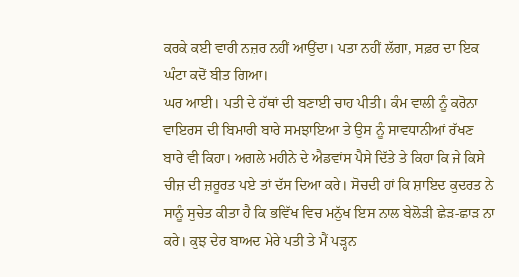ਕਰਕੇ ਕਈ ਵਾਰੀ ਨਜ਼ਰ ਨਹੀਂ ਆਉਂਦਾ। ਪਤਾ ਨਹੀਂ ਲੱਗਾ, ਸਫ਼ਰ ਦਾ ਇਕ ਘੰਟਾ ਕਦੋਂ ਬੀਤ ਗਿਆ।
ਘਰ ਆਈ। ਪਤੀ ਦੇ ਹੱਥਾਂ ਦੀ ਬਣਾਈ ਚਾਹ ਪੀਤੀ। ਕੰਮ ਵਾਲੀ ਨੂੰ ਕਰੋਨਾ ਵਾਇਰਸ ਦੀ ਬਿਮਾਰੀ ਬਾਰੇ ਸਮਝਾਇਆ ਤੇ ਉਸ ਨੂੰ ਸਾਵਧਾਨੀਆਂ ਰੱਖਣ ਬਾਰੇ ਵੀ ਕਿਹਾ। ਅਗਲੇ ਮਹੀਨੇ ਦੇ ਐਡਵਾਂਸ ਪੈਸੇ ਦਿੱਤੇ ਤੇ ਕਿਹਾ ਕਿ ਜੇ ਕਿਸੇ ਚੀਜ਼ ਦੀ ਜ਼ਰੂਰਤ ਪਏ ਤਾਂ ਦੱਸ ਦਿਆ ਕਰੇ। ਸੋਚਦੀ ਹਾਂ ਕਿ ਸ਼ਾਇਦ ਕੁਦਰਤ ਨੇ ਸਾਨੂੰ ਸੁਚੇਤ ਕੀਤਾ ਹੈ ਕਿ ਭਵਿੱਖ ਵਿਚ ਮਨੁੱਖ ਇਸ ਨਾਲ ਬੇਲੋੜੀ ਛੇੜ-ਛਾੜ ਨਾ ਕਰੇ। ਕੁਝ ਦੇਰ ਬਾਅਦ ਮੇਰੇ ਪਤੀ ਤੇ ਮੈਂ ਪੜ੍ਹਨ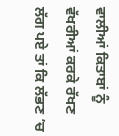ਵਾਲੀਆਂ ਕਿਤਾਬਾਂ ਨੂੰ ਵੱਖਰੀਆਂ ਕਰਕੇ ਰੱਖਣ ਲੱਗ ਪਏ ਤਾਂ ਕਿ ਲੱਭਣ ’ਚ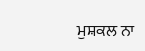ਮੁਸ਼ਕਲ ਨਾ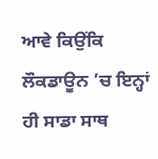ਆਵੇ ਕਿਉਂਕਿ ਲੌਕਡਾਊਨ ’ਚ ਇਨ੍ਹਾਂ ਹੀ ਸਾਡਾ ਸਾਥ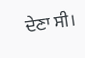ਦੇਣਾ ਸੀ।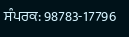ਸੰਪਰਕ: 98783-17796